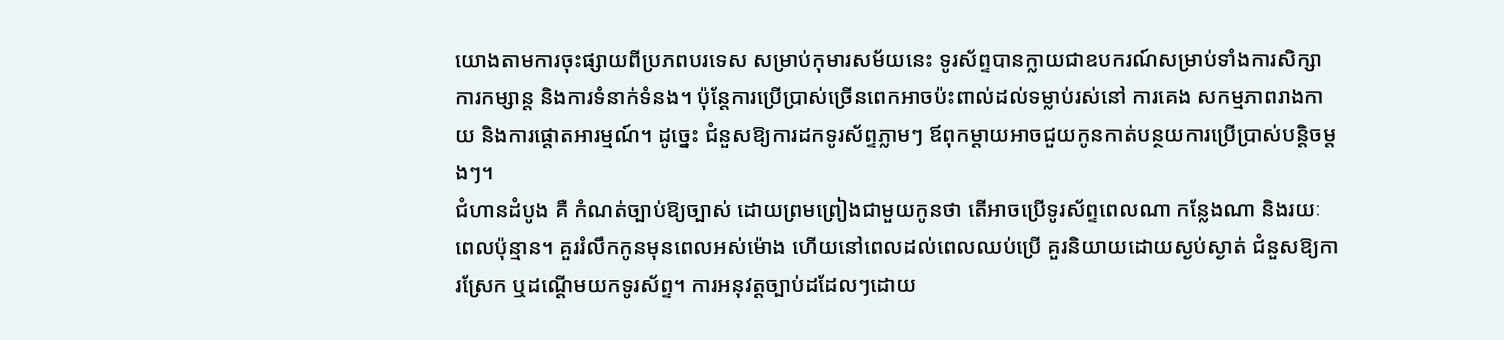យោងតាមការចុះផ្សាយពីប្រភពបរទេស សម្រាប់កុមារសម័យនេះ ទូរស័ព្ទបានក្លាយជាឧបករណ៍សម្រាប់ទាំងការសិក្សា ការកម្សាន្ត និងការទំនាក់ទំនង។ ប៉ុន្តែការប្រើប្រាស់ច្រើនពេកអាចប៉ះពាល់ដល់ទម្លាប់រស់នៅ ការគេង សកម្មភាពរាងកាយ និងការផ្តោតអារម្មណ៍។ ដូច្នេះ ជំនួសឱ្យការដកទូរស័ព្ទភ្លាមៗ ឪពុកម្តាយអាចជួយកូនកាត់បន្ថយការប្រើប្រាស់បន្តិចម្តងៗ។
ជំហានដំបូង គឺ កំណត់ច្បាប់ឱ្យច្បាស់ ដោយព្រមព្រៀងជាមួយកូនថា តើអាចប្រើទូរស័ព្ទពេលណា កន្លែងណា និងរយៈពេលប៉ុន្មាន។ គួររំលឹកកូនមុនពេលអស់ម៉ោង ហើយនៅពេលដល់ពេលឈប់ប្រើ គួរនិយាយដោយស្ងប់ស្ងាត់ ជំនួសឱ្យការស្រែក ឬដណ្តើមយកទូរស័ព្ទ។ ការអនុវត្តច្បាប់ដដែលៗដោយ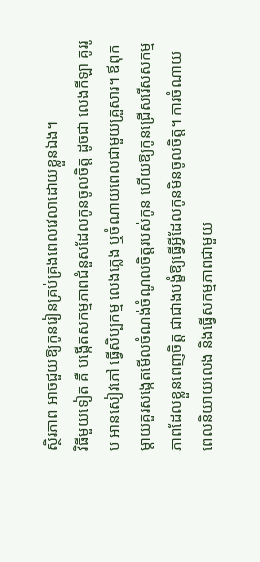ស្ថិរភាព អាចជួយឱ្យកូនរៀនគ្រប់គ្រងពេលវេលាដោយខ្លួនឯង។
វិធីមួយទៀត គឺ បង្កើតសកម្មភាពជំនួសដែលកូនចូលចិត្ត ដូចជា លេងកីឡា គូររូប អានសៀវភៅ ធ្វើសិប្បកម្ម លេងភ្លេង ឬចំណាយពេលជាមួយគ្រួសារ។ ឪពុកម្តាយគួរសង្កេតមើលចំណង់ចំណូលចិត្តរបស់កូន ហើយឱ្យកូនជ្រើសរើសសកម្មភាពដែលខ្លួនពេញចិត្ត ជាជាងបង្ខំឱ្យធ្វើអ្វីដែលកូនមិនចូលចិត្ត។ ការចំណាយពេលនិយាយលេង និងធ្វើសកម្មភាពជាមួយ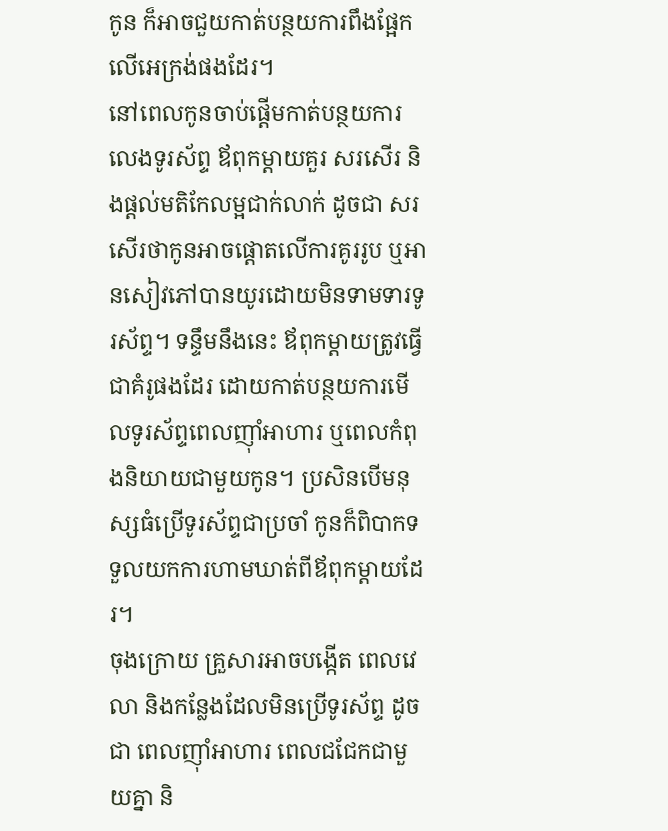កូន ក៏អាចជួយកាត់បន្ថយការពឹងផ្អែកលើអេក្រង់ផងដែរ។
នៅពេលកូនចាប់ផ្តើមកាត់បន្ថយការលេងទូរស័ព្ទ ឪពុកម្តាយគួរ សរសើរ និងផ្តល់មតិកែលម្អជាក់លាក់ ដូចជា សរសើរថាកូនអាចផ្តោតលើការគូររូប ឬអានសៀវភៅបានយូរដោយមិនទាមទារទូរស័ព្ទ។ ទន្ទឹមនឹងនេះ ឪពុកម្តាយត្រូវធ្វើជាគំរូផងដែរ ដោយកាត់បន្ថយការមើលទូរស័ព្ទពេលញ៉ាំអាហារ ឬពេលកំពុងនិយាយជាមួយកូន។ ប្រសិនបើមនុស្សធំប្រើទូរស័ព្ទជាប្រចាំ កូនក៏ពិបាកទទួលយកការហាមឃាត់ពីឪពុកម្តាយដែរ។
ចុងក្រោយ គ្រួសារអាចបង្កើត ពេលវេលា និងកន្លែងដែលមិនប្រើទូរស័ព្ទ ដូចជា ពេលញ៉ាំអាហារ ពេលជជែកជាមួយគ្នា និ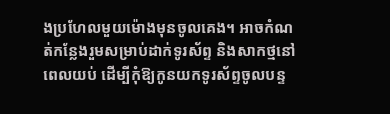ងប្រហែលមួយម៉ោងមុនចូលគេង។ អាចកំណត់កន្លែងរួមសម្រាប់ដាក់ទូរស័ព្ទ និងសាកថ្មនៅពេលយប់ ដើម្បីកុំឱ្យកូនយកទូរស័ព្ទចូលបន្ទ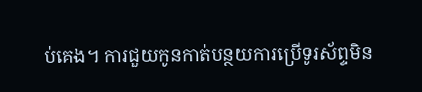ប់គេង។ ការជួយកូនកាត់បន្ថយការប្រើទូរស័ព្ទមិន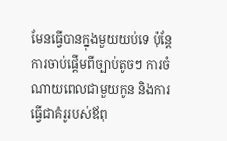មែនធ្វើបានក្នុងមួយយប់ទេ ប៉ុន្តែការចាប់ផ្តើមពីច្បាប់តូចៗ ការចំណាយពេលជាមួយកូន និងការធ្វើជាគំរូរបស់ឪពុ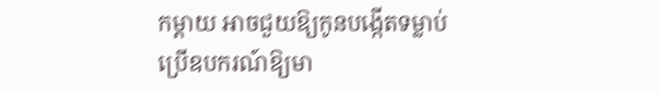កម្តាយ អាចជួយឱ្យកូនបង្កើតទម្លាប់ប្រើឧបករណ៍ឱ្យមា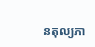នតុល្យភា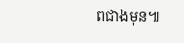ពជាងមុន៕